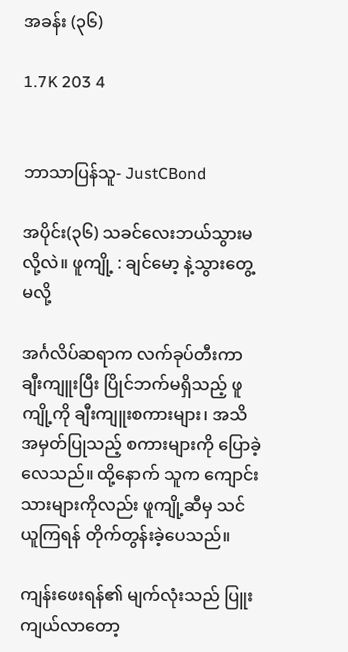အခန်း (၃၆)

1.7K 203 4


ဘာသာပြန်သူ- JustCBond

အပိုင်း(၃၆) သခင်လေးဘယ်သွားမလို့လဲ။ ဖူကျို့ : ချင်မော့ နဲ့သွားတွေ့မလို့

အင်္ဂလိပ်ဆရာက လက်ခုပ်တီးကာ ချီးကျူးပြီး ပြိုင်ဘက်မရှိသည့် ဖူကျို့ကို ချီးကျူးစကားများ၊ အသိအမှတ်ပြုသည့် စကားများကို ပြောခဲ့လေသည်။ ထို့နောက် သူက ကျောင်းသားများကိုလည်း ဖူကျို့ဆီမှ သင်ယူကြရန် တိုက်တွန်းခဲ့ပေသည်။

ကျန်းဖေးရန်၏ မျက်လုံးသည် ပြူးကျယ်လာတော့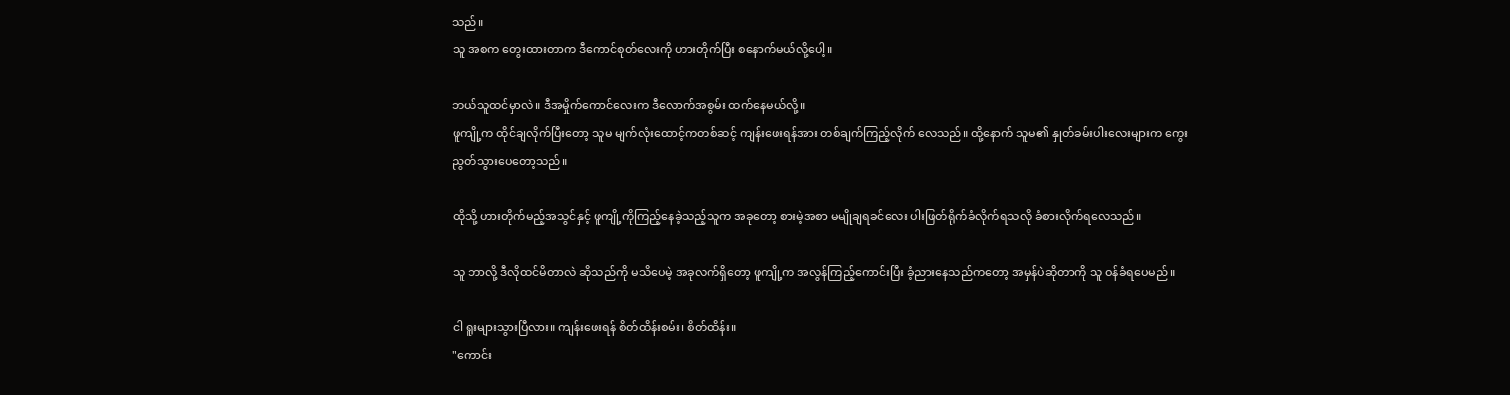သည်။
သူ အစက တွေးထားတာက ဒီကောင်စုတ်လေးကို ဟားတိုက်ပြီး စနောက်မယ်လို့ပေါ့။

ဘယ်သူထင်မှာလဲ။ ဒီအမှိုက်ကောင်လေးက ဒီလောက်အစွမ်း ထက်နေမယ်လို့။
ဖူကျို့က ထိုင်ချလိုက်ပြီးတော့ သူမ မျက်လုံးထောင့်ကတစ်ဆင့် ကျန်းဖေးရန်အား တစ်ချက်ကြည့်လိုက် လေသည်။ ထို့နောက် သူမ၏ နှုတ်ခမ်းပါးလေးများက ကွေးညွတ်သွားပေတော့သည်။

ထိုသို့ ဟားတိုက်မည့်အသွင်နှင့် ဖူကျို့ကိုကြည့်နေခဲ့သည့်သူက အခုတော့ စားမဲ့အစာ မမျိုချရခင်လေး ပါးဖြတ်ရိုက်ခံလိုက်ရသလို ခံစားလိုက်ရလေသည်။

သူ ဘာလို့ ဒီလိုထင်မိတာလဲ ဆိုသည်ကို မသိပေမဲ့ အခုလက်ရှိတော့ ဖူကျို့က အလွန်ကြည့်ကောင်းပြီး ခံ့ညားနေသည်ကတော့ အမှန်ပဲဆိုတာကို သူ ဝန်ခံရပေမည်။

ငါ ရူးများသွားပြီလား။ ကျန်းဖေးရန် စိတ်ထိန်းစမ်း၊ စိတ်ထိန်း။
"ကောင်း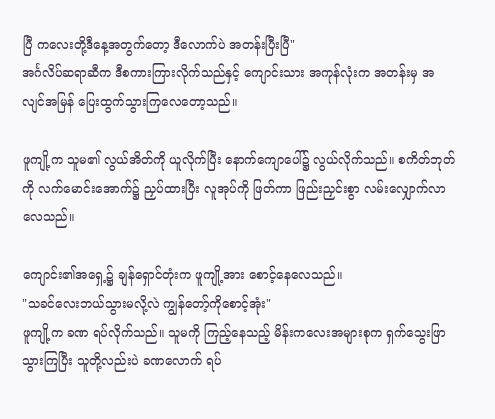ပြီ ကလေးတို့ဒီနေ့အတွက်တော့ ဒီလောက်ပဲ အတန်းပြီးပြီ"
အင်္ဂလိပ်ဆရာဆီက ဒီစကားကြားလိုက်သည်နှင့် ကျောင်းသား အကုန်လုံးက အတန်းမှ အလျင်အမြန် ပြေးထွက်သွားကြလေတော့သည်။

ဖူကျို့က သူမ၏ လွယ်အိတ်ကို ယူလိုက်ပြီး နောက်ကျောပေါ်၌ လွယ်လိုက်သည်။ စကိတ်ဘုတ်ကို လက်မောင်းအောက်၌ ညှပ်ထားပြီး လူအုပ်ကို ဖြတ်ကာ ဖြည်းညှင်းစွာ လမ်းလျှောက်လာလေသည်။

ကျောင်း၏အရှေ့၌ ချန်ရှောင်တုံးက ဖူကျို့အား စောင့်နေလေသည်။
"သခင်လေးဘယ်သွားမလို့လဲ ကျွန်တော့်ကိုစောင့်အုံး"
ဖူကျို့က ခဏ ရပ်လိုက်သည်။ သူမကို ကြည့်နေသည့် မိန်းကလေးအများစုက ရှက်သွေးဖြာသွားကြပြီး သူတို့လည်းပဲ ခဏလောက် ရပ်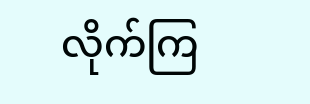လိုက်ကြ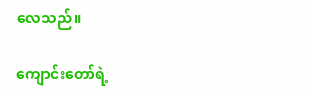လေသည်။

ကျောင်းတော်ရဲ့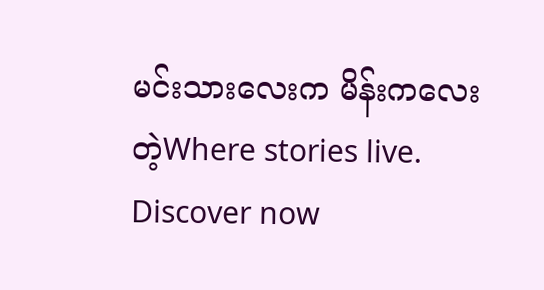မင်းသားလေးက မိန်းကလေးတဲ့Where stories live. Discover now